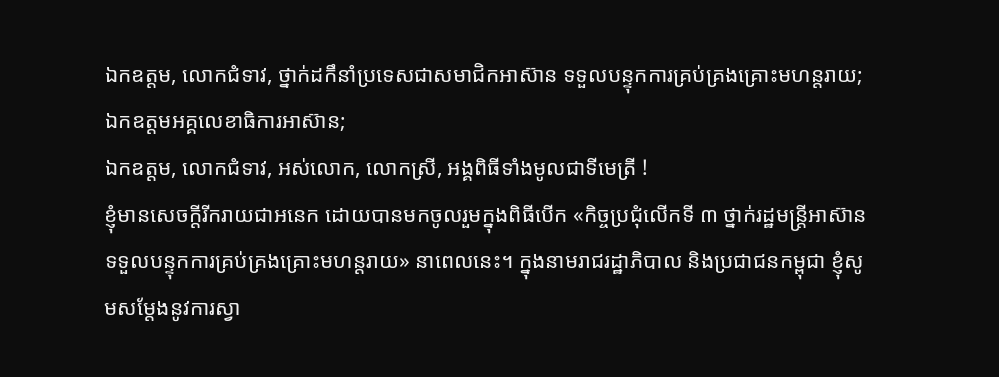ឯកឧត្តម, លោកជំទាវ, ថ្នាក់ដកឹនាំប្រទេសជាសមាជិកឤស៊ាន ទទួលបន្ទុកការគ្រប់គ្រងគ្រោះមហន្តរាយ;
ឯកឧត្តមអគ្គលេខាធិការឤស៊ាន;
ឯកឧត្តម, លោកជំទាវ, អស់លោក, លោកស្រី, អង្គពិធីទាំងមូលជាទីមេត្រី !
ខ្ញុំមានសេចក្តីរីករាយជាអនេក ដោយបានមកចូលរួមក្នុងពិធីបើក «កិច្ចប្រជុំលើកទី ៣ ថ្នាក់រដ្ឋមន្ត្រីឤស៊ាន ទទួលបន្ទុកការគ្រប់គ្រងគ្រោះមហន្តរាយ» នាពេលនេះ។ ក្នុងនាមរាជរដ្ឋាភិបាល និងប្រជាជនកម្ពុជា ខ្ញុំសូមសម្តែងនូវការស្វា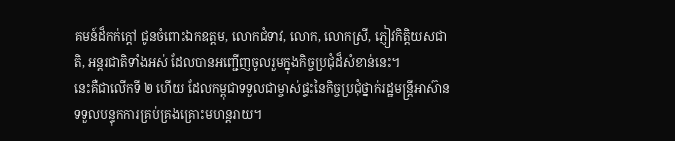គមន៍ដ៏កក់ក្តៅ ជូនចំពោះឯកឧត្តម, លោកជំទាវ, លោក, លោកស្រី, ភ្ញៀវកិត្តិយសជាតិ, អន្តរជាតិទាំងអស់ ដែលបានអញ្ជើញចូលរួមក្នុងកិច្ចប្រជុំដ៏សំខាន់នេះ។
នេះគឺជាលើកទី ២ ហើយ ដែលកម្ពុជាទទួលជាម្ចាស់ផ្ទះនៃកិច្ចប្រជុំថ្នាក់រដ្ឋមន្ត្រីឤស៊ានទទួលបន្ទុកការគ្រប់គ្រងគ្រោះមហន្តរាយ។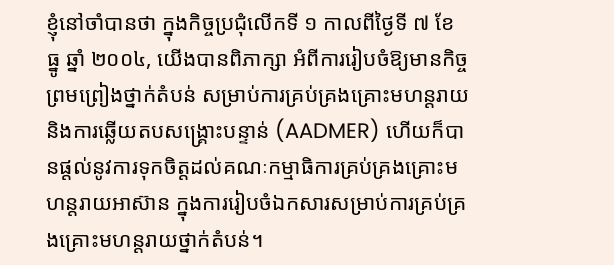ខ្ញុំនៅចាំបានថា ក្នុងកិច្ចប្រជុំលើកទី ១ កាលពីថ្ងៃទី ៧ ខែ ធ្នូ ឆ្នាំ ២០០៤, យើងបានពិភាក្សា អំពីការរៀបចំឱ្យមានកិច្ចព្រមព្រៀងថ្នាក់តំបន់ សម្រាប់ការគ្រប់គ្រងគ្រោះមហន្តរាយ និងការឆ្លើយតបសង្គ្រោះបន្ទាន់ (AADMER) ហើយក៏បានផ្តល់នូវការទុកចិត្តដល់គណៈកម្មាធិការគ្រប់គ្រងគ្រោះមហន្តរាយឤស៊ាន ក្នុងការរៀបចំឯកសារសម្រាប់ការគ្រប់គ្រងគ្រោះមហន្តរាយថ្នាក់តំបន់។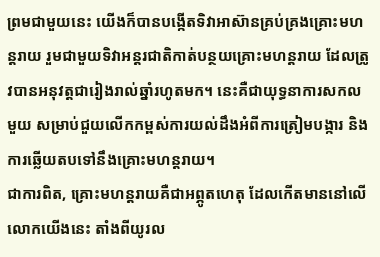ព្រមជាមួយនេះ យើងក៏បានបង្កើតទិវាឤស៊ានគ្រប់គ្រងគ្រោះមហន្តរាយ រួមជាមួយទិវាអន្តរជាតិកាត់បន្ថយគ្រោះមហន្តរាយ ដែលត្រូវបានអនុវត្តជារៀងរាល់ឆ្នាំរហូតមក។ នេះគឺជាយុទ្ធនាការសកលមួយ សម្រាប់ជួយលើកកម្ពស់ការយល់ដឹងអំពីការត្រៀមបង្ការ និងការឆ្លើយតបទៅនឹងគ្រោះមហន្តរាយ។
ជាការពិត, គ្រោះមហន្តរាយគឺជាអព្ភូតហេតុ ដែលកើតមាននៅលើលោកយើងនេះ តាំងពីយូរល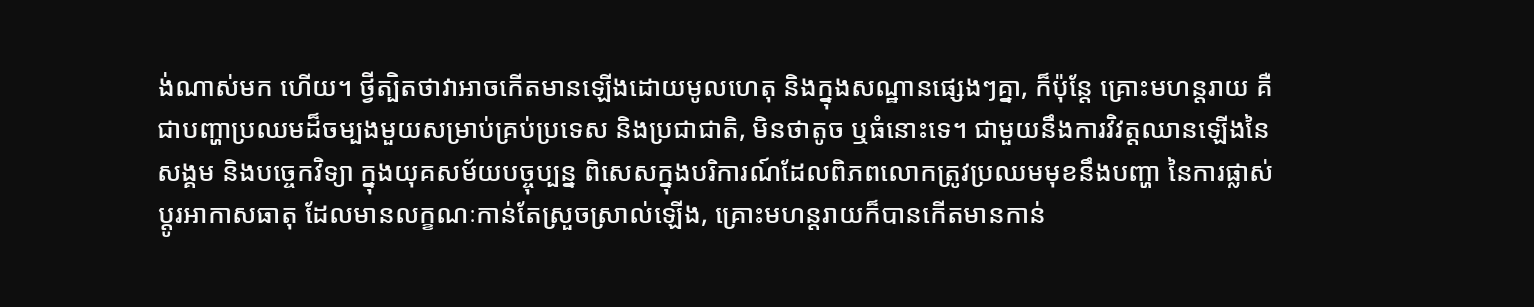ង់ណាស់មក ហើយ។ ថ្វីត្បិតថាវាឤចកើតមានឡើងដោយមូលហេតុ និងក្នុងសណ្ឋានផ្សេងៗគ្នា, ក៏ប៉ុន្តែ គ្រោះមហន្តរាយ គឺជាបញ្ហាប្រឈមដ៏ចម្បងមួយសម្រាប់គ្រប់ប្រទេស និងប្រជាជាតិ, មិនថាតូច ឬធំនោះទេ។ ជាមួយនឹងការវិវត្តឈានឡើងនៃសង្គម និងបច្ចេកវិទ្យា ក្នុងយុគសម័យបច្ចុប្បន្ន ពិសេសក្នុងបរិការណ៍ដែលពិភពលោកត្រូវប្រឈមមុខនឹងបញ្ហា នៃការផ្លាស់ប្តូរឤកាសធាតុ ដែលមានលក្ខណៈកាន់តែស្រួចស្រាល់ឡើង, គ្រោះមហន្តរាយក៏បានកើតមានកាន់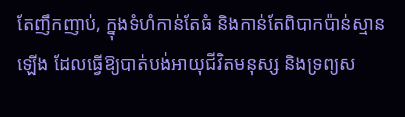តែញឹកញាប់, ក្នុងទំហំកាន់តែធំ និងកាន់តែពិបាកប៉ាន់ស្មានឡើង ដែលធ្វើឱ្យបាត់បង់ឤយុជីវិតមនុស្ស និងទ្រព្យស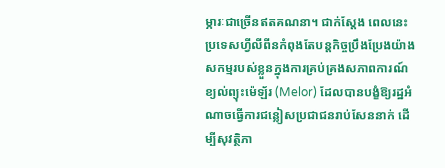ម្ភារៈជាច្រើនឥតគណនា។ ជាក់ស្តែង ពេលនេះ ប្រទេសហ្វីលីពីនកំពុងតែបន្តកិច្ចប្រឹងប្រែងយ៉ាងសកម្មរបស់ខ្លួនក្នុងការគ្រប់គ្រងសភាពការណ៍ខ្យល់ព្យុះម៉េឡ័រ (Melor) ដែលបានបង្ខំឱ្យរដ្ឋអំណាចធ្វើការជន្លៀសប្រជាជនរាប់សែននាក់ ដើម្បីសុវត្ថិភា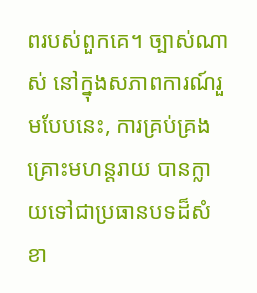ពរបស់ពួកគេ។ ច្បាស់ណាស់ នៅក្នុងសភាពការណ៍រួមបែបនេះ, ការគ្រប់គ្រងគ្រោះមហន្តរាយ បានក្លាយទៅជាប្រធានបទដ៏សំខា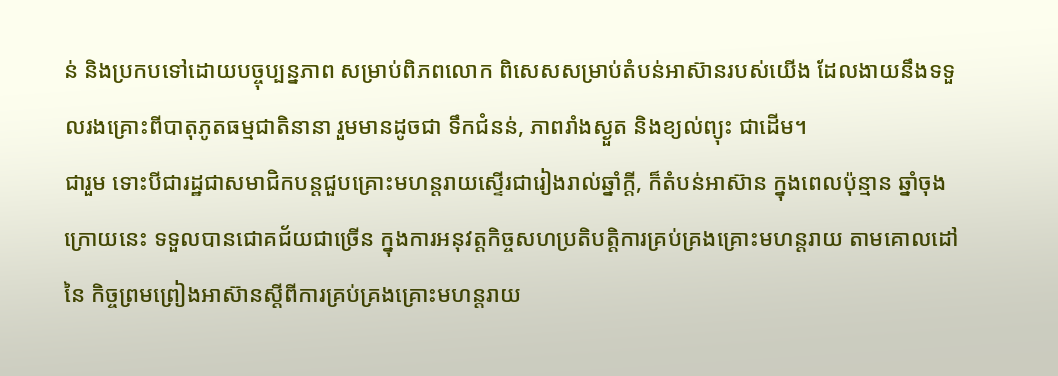ន់ និងប្រកបទៅដោយបច្ចុប្បន្នភាព សម្រាប់ពិភពលោក ពិសេសសម្រាប់តំបន់ឤស៊ានរបស់យើង ដែលងាយនឹងទទួលរងគ្រោះពីបាតុភូតធម្មជាតិនានា រួមមានដូចជា ទឹកជំនន់, ភាពរាំងស្ងួត និងខ្យល់ព្យុះ ជាដើម។
ជារួម ទោះបីជារដ្ឋជាសមាជិកបន្តជួបគ្រោះមហន្តរាយស្ទើរជារៀងរាល់ឆ្នាំក្តី, ក៏តំបន់ឤស៊ាន ក្នុងពេលប៉ុន្មាន ឆ្នាំចុងក្រោយនេះ ទទួលបានជោគជ័យជាច្រើន ក្នុងការអនុវត្តកិច្ចសហប្រតិបត្តិការគ្រប់គ្រងគ្រោះមហន្តរាយ តាមគោលដៅនៃ កិច្ចព្រមព្រៀងឤស៊ានស្តីពីការគ្រប់គ្រងគ្រោះមហន្តរាយ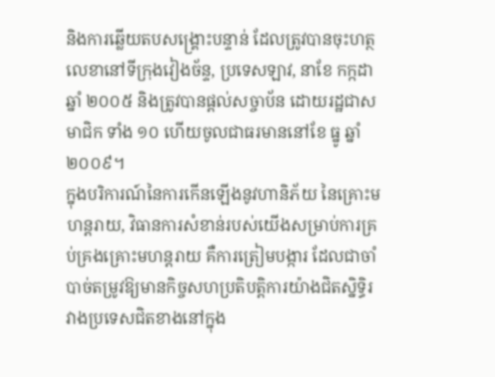និងការឆ្លើយតបសង្គ្រោះបន្ទាន់ ដែលត្រូវបានចុះហត្ថលេខានៅទីក្រុងវៀងច័ន្ទ, ប្រទេសឡាវ, នាខែ កក្កដា ឆ្នាំ ២០០៥ និងត្រូវបានផ្តល់សច្ចាប័ន ដោយរដ្ឋជាសមាជិក ទាំង ១០ ហើយចូលជាធរមាននៅខែ ធ្នូ ឆ្នាំ ២០០៩។
ក្នុងបរិការណ៍នៃការកើនឡើងនូវហានិភ័យ នៃគ្រោះមហន្តរាយ, វិធានការសំខាន់របស់យើងសម្រាប់ការគ្រប់គ្រងគ្រោះមហន្តរាយ គឺការត្រៀមបង្ការ ដែលជាចាំបាច់តម្រូវឱ្យមានកិច្ចសហប្រតិបត្តិការយ៉ាងជិតស្និទ្ធិរវាងប្រទេសជិតខាងនៅក្នុង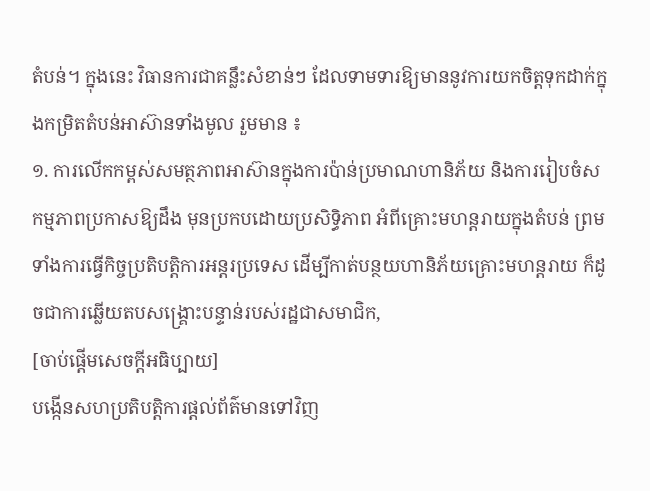តំបន់។ ក្នុងនេះ វិធានការជាគន្លឹះសំខាន់ៗ ដែលទាមទារឱ្យមាននូវការយកចិត្តទុកដាក់ក្នុងកម្រិតតំបន់ឤស៊ានទាំងមូល រួមមាន ៖
១. ការលើកកម្ពស់សមត្ថភាពឤស៊ានក្នុងការប៉ាន់ប្រមាណហានិភ័យ និងការរៀបចំសកម្មភាពប្រកាសឱ្យដឹង មុនប្រកបដោយប្រសិទ្ធិភាព អំពីគ្រោះមហន្តរាយក្នុងតំបន់ ព្រមទាំងការធ្វើកិច្ចប្រតិបត្តិការអន្តរប្រទេស ដើម្បីកាត់បន្ថយហានិភ័យគ្រោះមហន្តរាយ ក៏ដូចជាការឆ្លើយតបសង្គ្រោះបន្ទាន់របស់រដ្ឋជាសមាជិក,
[ចាប់ផ្តើមសេចក្តីអធិប្បាយ]
បង្កើនសហប្រតិបត្តិការផ្តល់ព័ត៌មានទៅវិញ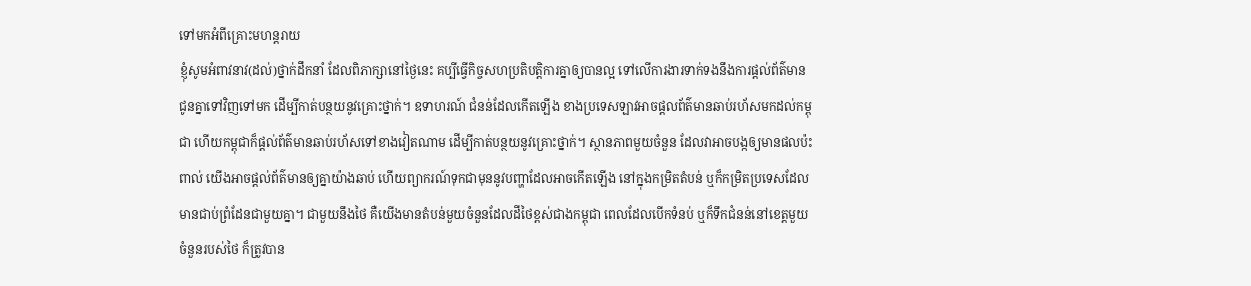ទៅមកអំពីគ្រោះមហន្តរាយ
ខ្ញុំសូមអំពាវនាវ(ដល់)ថ្នាក់ដឹកនាំ ដែលពិភាក្សានៅថ្ងៃនេះ គប្បីធ្វើកិច្ចសហប្រតិបត្តិការគ្នាឲ្យបានល្អ ទៅលើការងារទាក់ទងនឹងការផ្តល់ព័ត៌មានជូនគ្នាទៅវិញទៅមក ដើម្បីកាត់បន្ថយនូវគ្រោះថ្នាក់។ ឧទាហរណ៍ ជំនន់ដែលកើតឡើង ខាងប្រទេសឡាវអាចផ្តលព័ត៌មានឆាប់រហ័សមកដល់កម្ពុជា ហើយកម្ពុជាក៏ផ្តល់ព័ត៌មានឆាប់រហ័សទៅខាងវៀតណាម ដើម្បីកាត់បន្ថយនូវគ្រោះថ្នាក់។ ស្ថានភាពមួយចំនួន ដែលវាអាចបង្កឲ្យមានផលប៉ះពាល់ យើងអាចផ្តល់ព័ត៌មានឲ្យគ្នាយ៉ាងឆាប់ ហើយព្យាករណ៍ទុកជាមុននូវបញ្ហាដែលអាចកើតឡើង នៅក្នុងកម្រិតតំបន់ ឬក៏កម្រិតប្រទេសដែលមានជាប់ព្រំដែនជាមួយគ្នា។ ជាមួយនឹងថៃ គឺយើងមានតំបន់មួយចំនួនដែលដីថៃខ្ពស់ជាងកម្ពុជា ពេលដែលបើកទំនប់ ឬក៏ទឹកជំនន់នៅខេត្តមួយចំនួនរបស់ថៃ ក៏ត្រូវបាន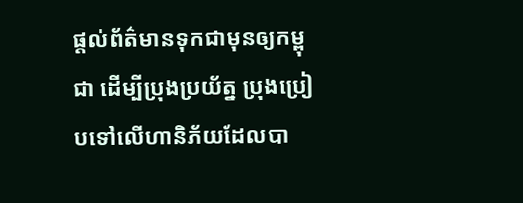ផ្តល់ព័ត៌មានទុកជាមុនឲ្យកម្ពុជា ដើម្បីប្រុងប្រយ័ត្ន ប្រុងប្រៀបទៅលើហានិភ័យដែលបា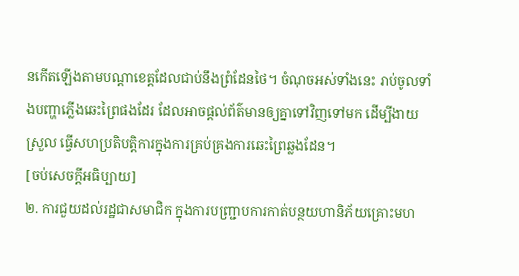នកើតឡើងតាមបណ្តាខេត្តដែលជាប់នឹងព្រំដែនថៃ។ ចំណុចអស់ទាំងនេះ រាប់ចូលទាំងបញ្ហាភ្លើងឆេះព្រៃផងដែរ ដែលអាចផ្តល់ព័ត៌មានឲ្យគ្នាទៅវិញទៅមក ដើម្បីងាយស្រួល ធ្វើសហប្រតិបត្តិការក្នុងការគ្រប់គ្រងការឆេះព្រៃឆ្លងដែន។
[ចប់សេចក្តីអធិប្បាយ]
២. ការជួយដល់រដ្ឋជាសមាជិក ក្នុងការបញ្ជ្រាបការកាត់បន្ថយហានិភ័យគ្រោះមហ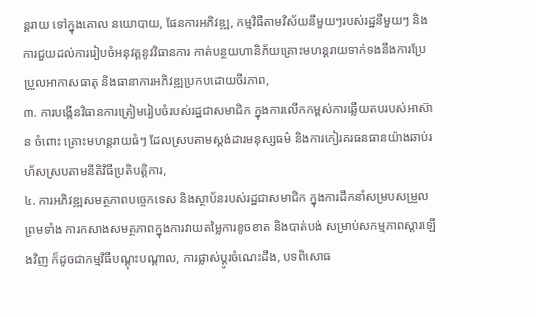ន្តរាយ ទៅក្នុងគោល នយោបាយ, ផែនការអភិវឌ្ឍ, កម្មវិធីតាមវិស័យនីមួយៗរបស់រដ្ឋនីមួយៗ និងការជួយដល់ការរៀបចំអនុវត្តនូវវិធានការ កាត់បន្ថយហានិភ័យគ្រោះមហន្តរាយទាក់ទងនឹងការប្រែប្រួលឤកាសធាតុ និងធានាការអភិវឌ្ឍប្រកបដោយចីរភាព,
៣. ការបង្កើនវិធានការត្រៀមរៀបចំរបស់រដ្ឋជាសមាជិក ក្នុងការលើកកម្ពស់ការឆ្លើយតបរបស់ឤស៊ាន ចំពោះ គ្រោះមហន្តរាយធំៗ ដែលស្របតាមស្តង់ដារមនុស្សធម៌ និងការកៀរគរធនធានយ៉ាងឆាប់រហ័សស្របតាមនីតិវិធីប្រតិបត្តិការ,
៤. ការអភិវឌ្ឍសមត្ថភាពបច្ចេកទេស និងស្ថាប័នរបស់រដ្ឋជាសមាជិក ក្នុងការដឹកនាំសម្របសម្រួល ព្រមទាំង ការកសាងសមត្ថភាពក្នុងការវាយតម្លៃការខូចខាត និងបាត់បង់ សម្រាប់សកម្មភាពស្តារឡើងវិញ ក៏ដូចជាកម្មវិធីបណ្តុះបណ្តាល, ការផ្លាស់ប្តូរចំណេះដឹង, បទពិសោធ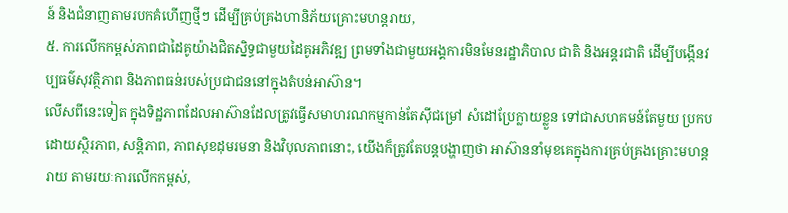ន៍ និងជំនាញតាមរបកគំហើញថ្មីៗ ដើម្បីគ្រប់គ្រងហានិភ័យគ្រោះមហន្តរាយ,
៥. ការលើកកម្ពស់ភាពជាដៃគូយ៉ាងជិតស្និទ្ធជាមួយដៃគូអភិវឌ្ឍ ព្រមទាំងជាមួយអង្គការមិនមែនរដ្ឋាភិបាល ជាតិ និងអន្តរជាតិ ដើម្បីបង្កើនវប្បធម៌សុវត្ថិភាព និងភាពធន់របស់ប្រជាជននៅក្នុងតំបន់ឤស៊ាន។
លើសពីនេះទៀត ក្នុងទិដ្ឋភាពដែលឤស៊ានដែលត្រូវធ្វើសមាហរណកម្មកាន់តែស៊ីជម្រៅ សំដៅប្រែក្លាយខ្លួន ទៅជាសហគមន៍តែមួយ ប្រកបដោយស្ថិរភាព, សន្តិភាព, ភាពសុខដុមរមនា និងវិបុលភាពនោះ, យើងក៏ត្រូវតែបន្តបង្ហាញថា ឤស៊ាននាំមុខគេក្នុងការគ្រប់គ្រងគ្រោះមហន្តរាយ តាមរយៈការលើកកម្ពស់,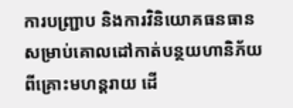ការបញ្ជ្រាប និងការវិនិយោគធនធាន សម្រាប់គោលដៅកាត់បន្ថយហានិភ័យពីគ្រោះមហន្តរាយ ដើ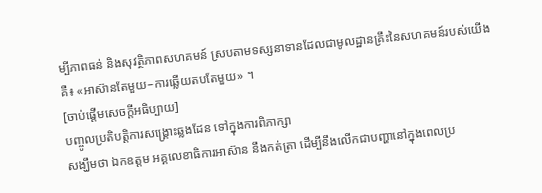ម្បីភាពធន់ និងសុវត្ថិភាពសហគមន៍ ស្របតាមទស្សនាទានដែលជាមូលដ្ឋានគ្រឹះនៃសហគមន៍របស់យើងគឺ៖ «ឤស៊ានតែមួយ–ការឆ្លើយតបតែមួយ» ។
[ចាប់ផ្តើមសេចក្តីអធិប្បាយ]
បញ្ចូលប្រតិបត្តិការសង្គ្រោះឆ្លងដែន ទៅក្នុងការពិភាក្សា
សង្ឃឹមថា ឯកឧត្តម អគ្គលេខាធិការអាស៊ាន នឹងកត់ត្រា ដើម្បីនឹងលើកជាបញ្ហានៅក្នុងពេលប្រ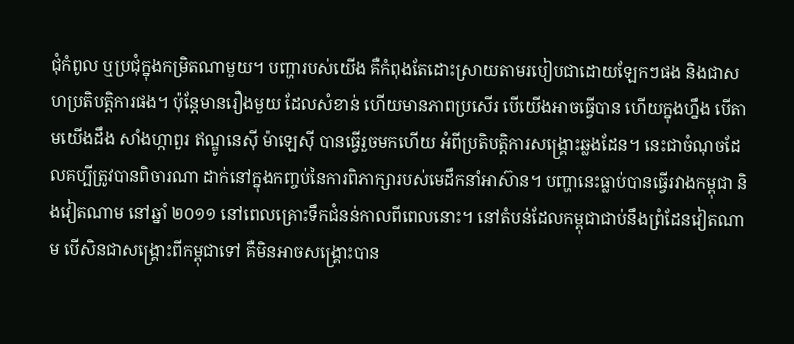ជុំកំពូល ឬប្រជុំក្នុងកម្រិតណាមួយ។ បញ្ហារបស់យើង គឺកំពុងតែដោះស្រាយតាមរបៀបជាដោយឡែកៗផង និងជាសហប្រតិបត្តិការផង។ ប៉ុន្តែមានរឿងមួយ ដែលសំខាន់ ហើយមានភាពប្រសើរ បើយើងអាចធ្វើបាន ហើយក្នុងហ្នឹង បើតាមយើងដឹង សាំងហ្កាពួរ ឥណ្ឌូនេស៊ី ម៉ាឡេស៊ី បានធ្វើរួចមកហើយ អំពីប្រតិបត្តិការសង្គ្រោះឆ្លងដែន។ នេះជាចំណុចដែលគប្បីត្រូវបានពិចារណា ដាក់នៅក្នុងកញ្ចប់នៃការពិភាក្សារបស់មេដឹកនាំអាស៊ាន។ បញ្ហានេះធ្លាប់បានធ្វើរវាងកម្ពុជា និងវៀតណាម នៅឆ្នាំ ២០១១ នៅពេលគ្រោះទឹកជំនន់កាលពីពេលនោះ។ នៅតំបន់ដែលកម្ពុជាជាប់នឹងព្រំដែនវៀតណាម បើសិនជាសង្គ្រោះពីកម្ពុជាទៅ គឺមិនអាចសង្គ្រោះបាន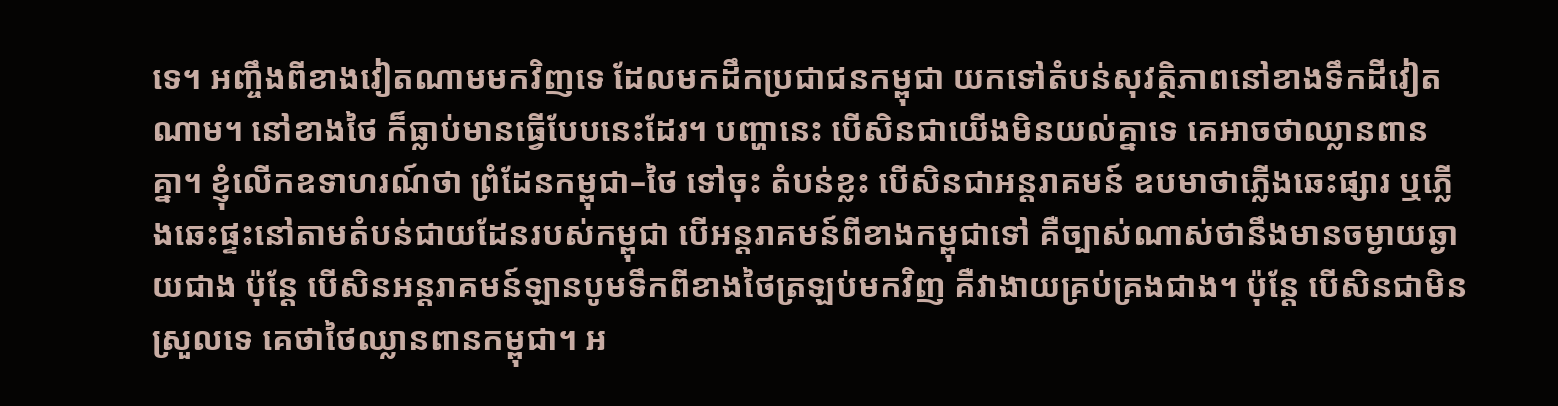ទេ។ អញ្ចឹងពីខាងវៀតណាមមកវិញទេ ដែលមកដឹកប្រជាជនកម្ពុជា យកទៅតំបន់សុវត្ថិភាពនៅខាងទឹកដីវៀតណាម។ នៅខាងថៃ ក៏ធ្លាប់មានធ្វើបែបនេះដែរ។ បញ្ហានេះ បើសិនជាយើងមិនយល់គ្នាទេ គេអាចថាឈ្លានពានគ្នា។ ខ្ញុំលើកឧទាហរណ៍ថា ព្រំដែនកម្ពុជា–ថៃ ទៅចុះ តំបន់ខ្លះ បើសិនជាអន្តរាគមន៍ ឧបមាថាភ្លើងឆេះផ្សារ ឬភ្លើងឆេះផ្ទះនៅតាមតំបន់ជាយដែនរបស់កម្ពុជា បើអន្តរាគមន៍ពីខាងកម្ពុជាទៅ គឺច្បាស់ណាស់ថានឹងមានចម្ងាយឆ្ងាយជាង ប៉ុន្តែ បើសិនអន្តរាគមន៍ឡានបូមទឹកពីខាងថៃត្រឡប់មកវិញ គឺវាងាយគ្រប់គ្រងជាង។ ប៉ុន្តែ បើសិនជាមិនស្រួលទេ គេថាថៃឈ្លានពានកម្ពុជា។ អ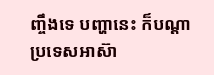ញ្ចឹងទេ បញ្ហានេះ ក៏បណ្តាប្រទេសអាស៊ា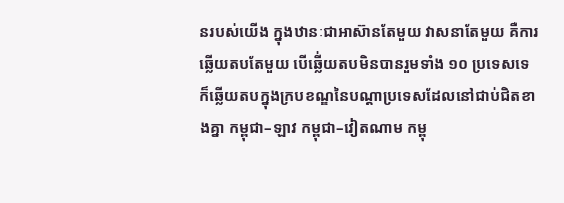នរបស់យើង ក្នុងឋានៈជាអាស៊ានតែមួយ វាសនាតែមួយ គឺការឆ្លើយតបតែមួយ បើឆ្លើ់យតបមិនបានរួមទាំង ១០ ប្រទេសទេ ក៏ឆ្លើយតបក្នុងក្របខណ្ឌនៃបណ្តាប្រទេសដែលនៅជាប់ជិតខាងគ្នា កម្ពុជា–ឡាវ កម្ពុជា–វៀតណាម កម្ពុ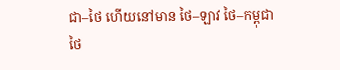ជា–ថៃ ហើយនៅមាន ថៃ–ឡាវ ថៃ–កម្ពុជា ថៃ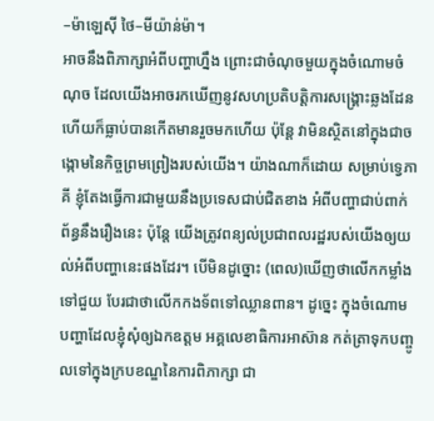–ម៉ាឡេស៊ី ថៃ–មីយ៉ាន់ម៉ា។
អាចនឹងពិភាក្សាអំពីបញ្ហាហ្នឹង ព្រោះជាចំណុចមួយក្នុងចំណោមចំណុច ដែលយើងអាចរកឃើញនូវសហប្រតិបត្តិការសង្គ្រោះឆ្លងដែន ហើយក៏ធ្លាប់បានកើតមានរួចមកហើយ ប៉ុន្តែ វាមិនស្ថិតនៅក្នុងជាចង្កោមនៃកិច្ចព្រមព្រៀងរបស់យើង។ យ៉ាងណាក៏ដោយ សម្រាប់ទ្វេភាគី ខ្ញុំតែងធ្វើការជាមួយនឹងប្រទេសជាប់ជិតខាង អំពីបញ្ហាជាប់ពាក់ព័ន្ធនឹងរឿងនេះ ប៉ុន្តែ យើងត្រូវពន្យល់ប្រជាពលរដ្ឋរបស់យើងឲ្យយល់អំពីបញ្ហានេះផងដែរ។ បើមិនដូច្នោះ (ពេល)ឃើញថាលើកកម្លាំងទៅជួយ បែរជាថាលើកកងទ័ពទៅឈ្លានពាន។ ដូច្នេះ ក្នុងចំណោមបញ្ហាដែលខ្ញុំសុំឲ្យឯកឧត្តម អគ្គលេខាធិការអាស៊ាន កត់ត្រាទុកបញ្ចូលទៅក្នុងក្របខណ្ឌនៃការពិភាក្សា ជា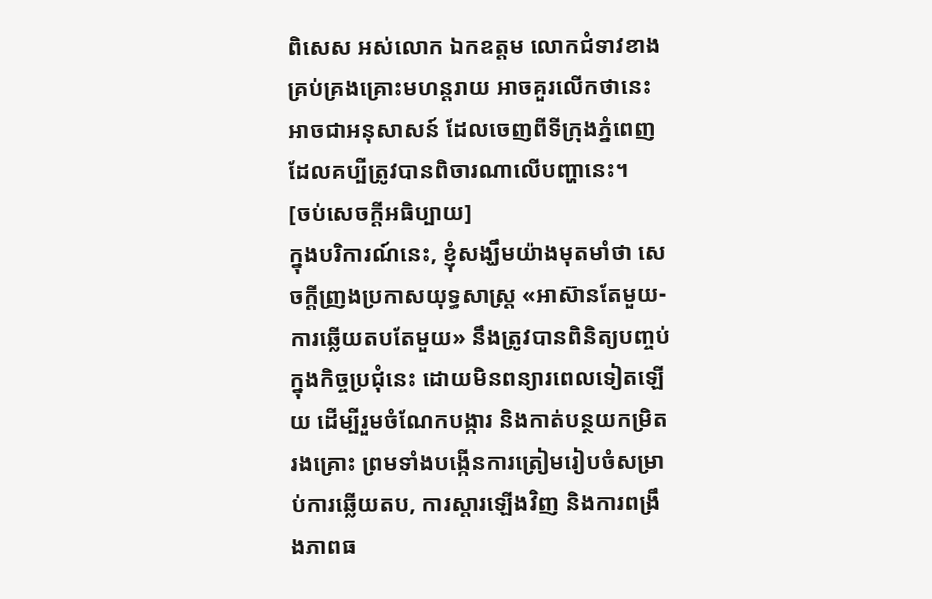ពិសេស អស់លោក ឯកឧត្តម លោកជំទាវខាងគ្រប់គ្រងគ្រោះមហន្តរាយ អាចគួរលើកថានេះអាចជាអនុសាសន៍ ដែលចេញពីទីក្រុងភ្នំពេញ ដែលគប្បីត្រូវបានពិចារណាលើបញ្ហានេះ។
[ចប់សេចក្តីអធិប្បាយ]
ក្នុងបរិការណ៍នេះ, ខ្ញុំសង្ឃឹមយ៉ាងមុតមាំថា សេចក្តីញ្រងប្រកាសយុទ្ធសាស្ត្រ «ឤស៊ានតែមួយ-ការឆ្លើយតបតែមួយ» នឹងត្រូវបានពិនិត្យបញ្ចប់ក្នុងកិច្ចប្រជុំនេះ ដោយមិនពន្យារពេលទៀតឡើយ ដើម្បីរួមចំណែកបង្ការ និងកាត់បន្ថយកម្រិតរងគ្រោះ ព្រមទាំងបង្កើនការត្រៀមរៀបចំសម្រាប់ការឆ្លើយតប, ការស្តារឡើងវិញ និងការពង្រឹងភាពធ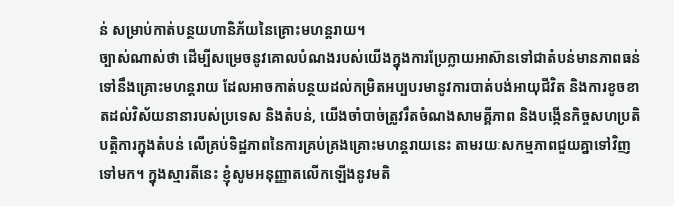ន់ សម្រាប់កាត់បន្ថយហានិភ័យនៃគ្រោះមហន្តរាយ។
ច្បាស់ណាស់ថា ដើម្បីសម្រេចនូវគោលបំណងរបស់យើងក្នុងការប្រែក្លាយឤស៊ានទៅជាតំបន់មានភាពធន់ ទៅនឹងគ្រោះមហន្តរាយ ដែលឤចកាត់បន្ថយដល់កម្រិតអប្បបរមានូវការបាត់បង់ឤយុជីវិត និងការខូចខាតដល់វិស័យនានារបស់ប្រទេស និងតំបន់, យើងចាំបាច់ត្រូវរឹតចំណងសាមគ្គីភាព និងបង្កើនកិច្ចសហប្រតិបត្តិការក្នុងតំបន់ លើគ្រប់ទិដ្ឋភាពនៃការគ្រប់គ្រងគ្រោះមហន្តរាយនេះ តាមរយៈសកម្មភាពជួយគ្នាទៅវិញទៅមក។ ក្នុងស្មារតីនេះ ខ្ញុំសូមអនុញ្ញាតលើកឡើងនូវមតិ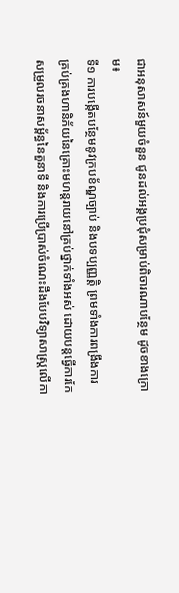ជាអនុសាសន៍មួយចំនួន ជូនដល់អង្គប្រជុំសម្រាប់ពិចារណាបន្ថែម ដូចខាងក្រោម៖
ទី១ ការបង្កើតបន្ថែមនូវក្របខ័ណ្ឌច្បាប់ និងបទប្បញ្ញត្តិ ព្រមទាំងការពង្រឹងការគ្រប់គ្រងហានិភ័យនៃគ្រោះមហន្តរាយនៅគ្រប់ថ្នាក់ទាំងអស់ ដោយបន្តធ្វើការកែសម្រួលរចនាសម្ព័ន្ធនៃតួនាទី និងការប្រើប្រាស់ចំណេះដឹងបែបវិទ្យាសាស្ត្រលើកា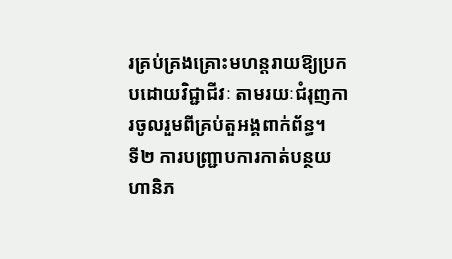រគ្រប់គ្រងគ្រោះមហន្តរាយឱ្យប្រកបដោយវិជ្ជាជីវៈ តាមរយៈជំរុញការចូលរួមពីគ្រប់តួអង្គពាក់ព័ន្ធ។
ទី២ ការបញ្ជ្រាបការកាត់បន្ថយហានិភ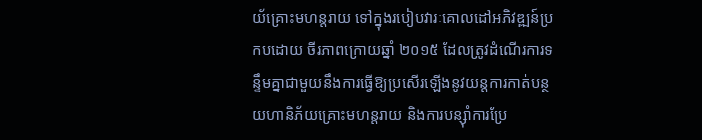យ័គ្រោះមហន្តរាយ ទៅក្នុងរបៀបវារៈគោលដៅអភិវឌ្ឍន៍ប្រកបដោយ ចីរភាពក្រោយឆ្នាំ ២០១៥ ដែលត្រូវដំណើរការទន្ទឹមគ្នាជាមួយនឹងការធ្វើឱ្យប្រសើរឡើងនូវយន្តការកាត់បន្ថយហានិភ័យគ្រោះមហន្តរាយ និងការបន្ស៊ាំការប្រែ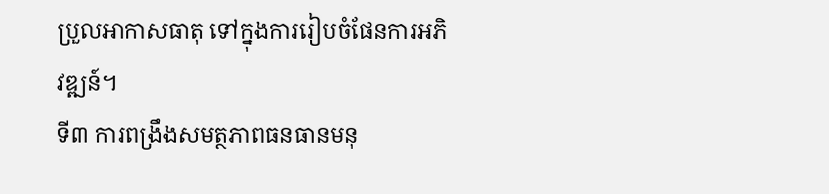ប្រួលឤកាសធាតុ ទៅក្នុងការរៀបចំផែនការអភិវឌ្ឍន៍។
ទី៣ ការពង្រឹងសមត្ថភាពធនធានមនុ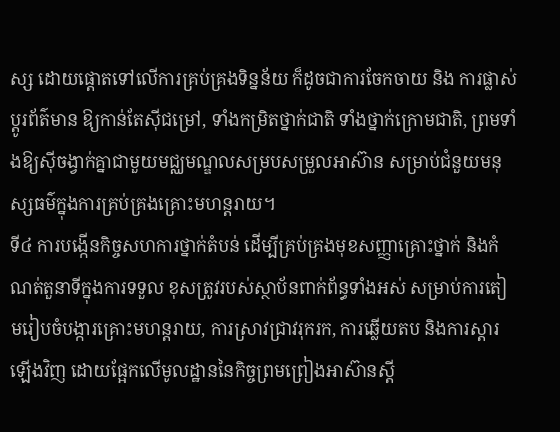ស្ស ដោយផ្តោតទៅលើការគ្រប់គ្រងទិន្នន័យ ក៏ដូចជាការចែកចាយ និង ការផ្លាស់ប្តូរព័ត៌មាន ឱ្យកាន់តែស៊ីជម្រៅ, ទាំងកម្រិតថ្នាក់ជាតិ ទាំងថ្នាក់ក្រោមជាតិ, ព្រមទាំងឱ្យស៊ីចង្វាក់គ្នាជាមួយមជ្ឈមណ្ឌលសម្របសម្រួលឤស៊ាន សម្រាប់ជំនួយមនុស្សធម៌ក្នុងការគ្រប់គ្រងគ្រោះមហន្តរាយ។
ទី៤ ការបង្កើនកិច្ចសហការថ្នាក់តំបន់ ដើម្បីគ្រប់គ្រងមុខសញ្ញាគ្រោះថ្នាក់ និងកំណត់តួនាទីក្នុងការទទួល ខុសត្រូវរបស់ស្ថាប័នពាក់ព័ន្ធទាំងអស់ សម្រាប់ការតៀមរៀបចំបង្ការគ្រោះមហន្តរាយ, ការស្រាវជ្រាវរុករក, ការឆ្លើយតប និងការស្តារឡើងវិញ ដោយផ្អែកលើមូលដ្ឋាននៃកិច្ចព្រមព្រៀងឤស៊ានស្តី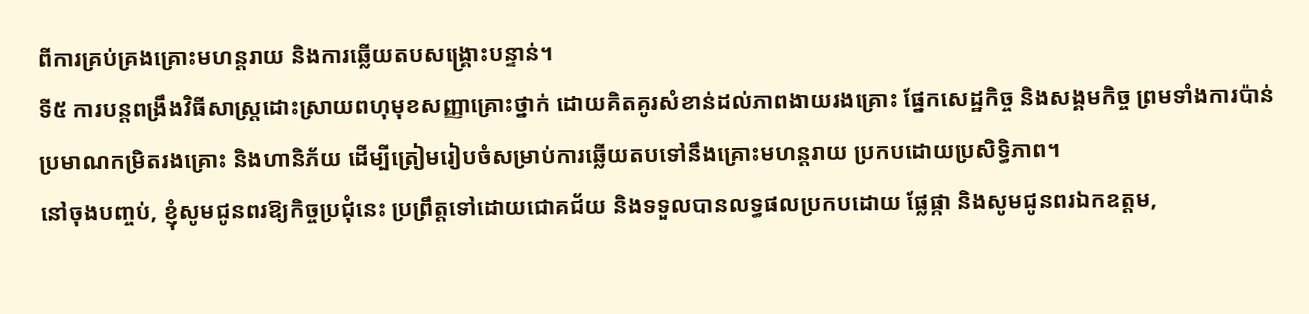ពីការគ្រប់គ្រងគ្រោះមហន្តរាយ និងការឆ្លើយតបសង្គ្រោះបន្ទាន់។
ទី៥ ការបន្តពង្រឹងវិធីសាស្ត្រដោះស្រាយពហុមុខសញ្ញាគ្រោះថ្នាក់ ដោយគិតគូរសំខាន់ដល់ភាពងាយរងគ្រោះ ផ្នែកសេដ្ឋកិច្ច និងសង្គមកិច្ច ព្រមទាំងការប៉ាន់ប្រមាណកម្រិតរងគ្រោះ និងហានិភ័យ ដើម្បីត្រៀមរៀបចំសម្រាប់ការឆ្លើយតបទៅនឹងគ្រោះមហន្តរាយ ប្រកបដោយប្រសិទ្ធិភាព។
នៅចុងបញ្ចប់, ខ្ញុំសូមជូនពរឱ្យកិច្ចប្រជុំនេះ ប្រព្រឹត្តទៅដោយជោគជ័យ និងទទួលបានលទ្ធផលប្រកបដោយ ផ្លែផ្កា និងសូមជូនពរឯកឧត្តម,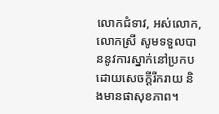លោកជំទាវ, អស់លោក, លោកស្រី សូមទទួលបាននូវការស្នាក់នៅប្រកបដោយសេចក្តីរីករាយ និងមានផាសុខភាព។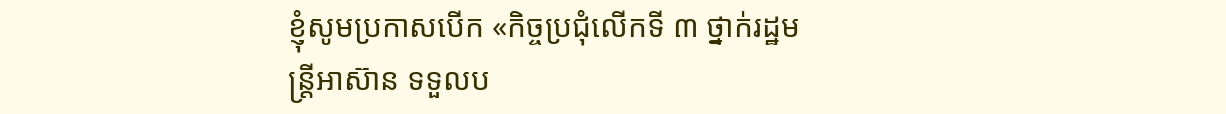ខ្ញុំសូមប្រកាសបើក «កិច្ចប្រជុំលើកទី ៣ ថ្នាក់រដ្ឋមន្ត្រីឤស៊ាន ទទួលប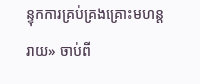ន្ទុកការគ្រប់គ្រងគ្រោះមហន្តរាយ» ចាប់ពី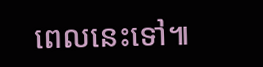ពេលនេះទៅ៕